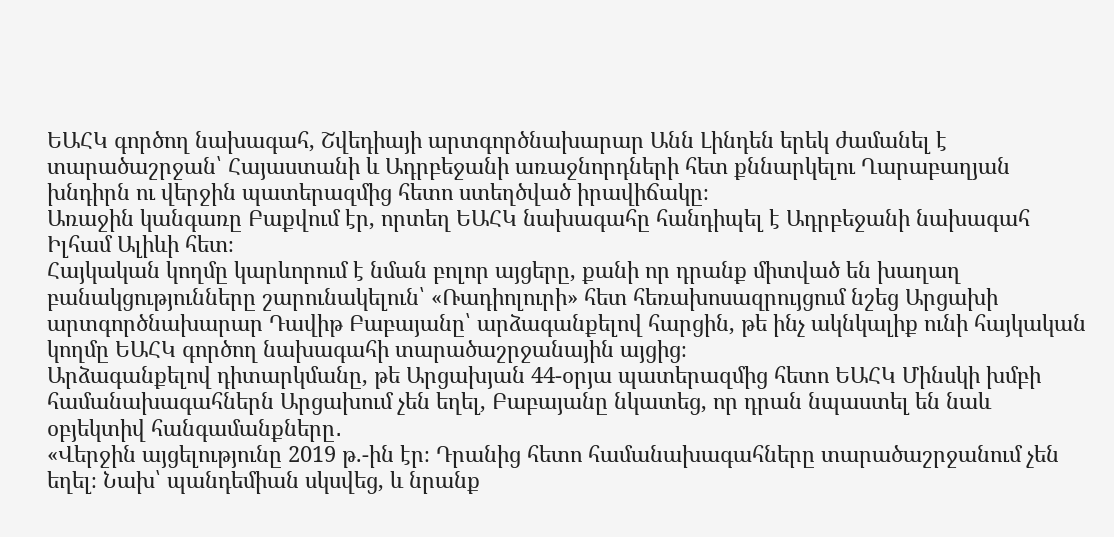ԵԱՀԿ գործող նախագահ, Շվեդիայի արտգործնախարար Անն Լինդեն երեկ ժամանել է տարածաշրջան՝ Հայաստանի և Ադրբեջանի առաջնորդների հետ քննարկելու Ղարաբաղյան խնդիրն ու վերջին պատերազմից հետո ստեղծված իրավիճակը։
Առաջին կանգառը Բաքվում էր, որտեղ ԵԱՀԿ նախագահը հանդիպել է Ադրբեջանի նախագահ Իլհամ Ալիևի հետ։
Հայկական կողմը կարևորում է նման բոլոր այցերը, քանի որ դրանք միտված են խաղաղ բանակցությունները շարունակելուն՝ «Ռադիոլուրի» հետ հեռախոսազրույցում նշեց Արցախի արտգործնախարար Դավիթ Բաբայանը՝ արձագանքելով հարցին, թե ինչ ակնկալիք ունի հայկական կողմը ԵԱՀԿ գործող նախագահի տարածաշրջանային այցից։
Արձագանքելով դիտարկմանը, թե Արցախյան 44-օրյա պատերազմից հետո ԵԱՀԿ Մինսկի խմբի համանախագահներն Արցախում չեն եղել, Բաբայանը նկատեց, որ դրան նպաստել են նաև օբյեկտիվ հանգամանքները․
«Վերջին այցելությունը 2019 թ.-ին էր։ Դրանից հետո համանախագահները տարածաշրջանում չեն եղել։ Նախ՝ պանդեմիան սկսվեց, և նրանք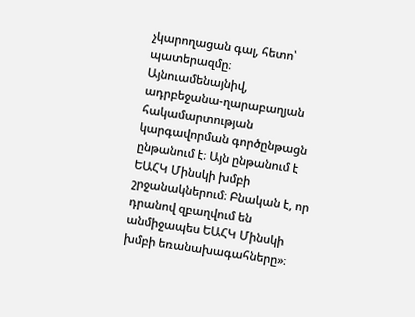չկարողացան գալ, հետո՝ պատերազմը։ Այնուամենայնիվ, ադրբեջանա-ղարաբաղյան հակամարտության կարգավորման գործընթացն ընթանում է։ Այն ընթանում է ԵԱՀԿ Մինսկի խմբի շրջանակներում։ Բնական է, որ դրանով զբաղվում են անմիջապես ԵԱՀԿ Մինսկի խմբի եռանախագահները»։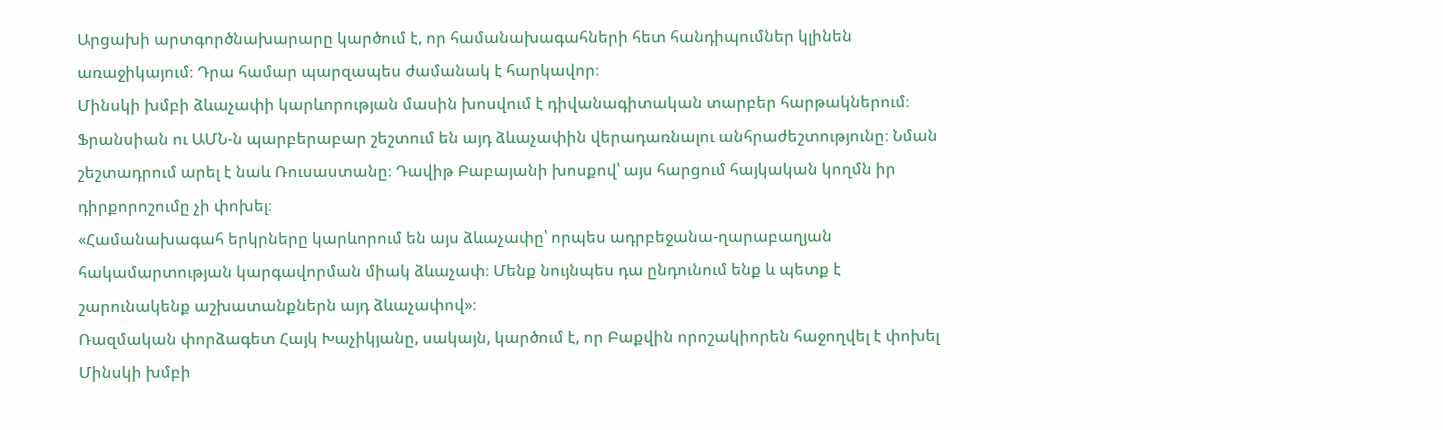Արցախի արտգործնախարարը կարծում է, որ համանախագահների հետ հանդիպումներ կլինեն առաջիկայում։ Դրա համար պարզապես ժամանակ է հարկավոր։
Մինսկի խմբի ձևաչափի կարևորության մասին խոսվում է դիվանագիտական տարբեր հարթակներում։ Ֆրանսիան ու ԱՄՆ-ն պարբերաբար շեշտում են այդ ձևաչափին վերադառնալու անհրաժեշտությունը։ Նման շեշտադրում արել է նաև Ռուսաստանը։ Դավիթ Բաբայանի խոսքով՝ այս հարցում հայկական կողմն իր դիրքորոշումը չի փոխել։
«Համանախագահ երկրները կարևորում են այս ձևաչափը՝ որպես ադրբեջանա-ղարաբաղյան հակամարտության կարգավորման միակ ձևաչափ։ Մենք նույնպես դա ընդունում ենք և պետք է շարունակենք աշխատանքներն այդ ձևաչափով»։
Ռազմական փորձագետ Հայկ Խաչիկյանը, սակայն, կարծում է, որ Բաքվին որոշակիորեն հաջողվել է փոխել Մինսկի խմբի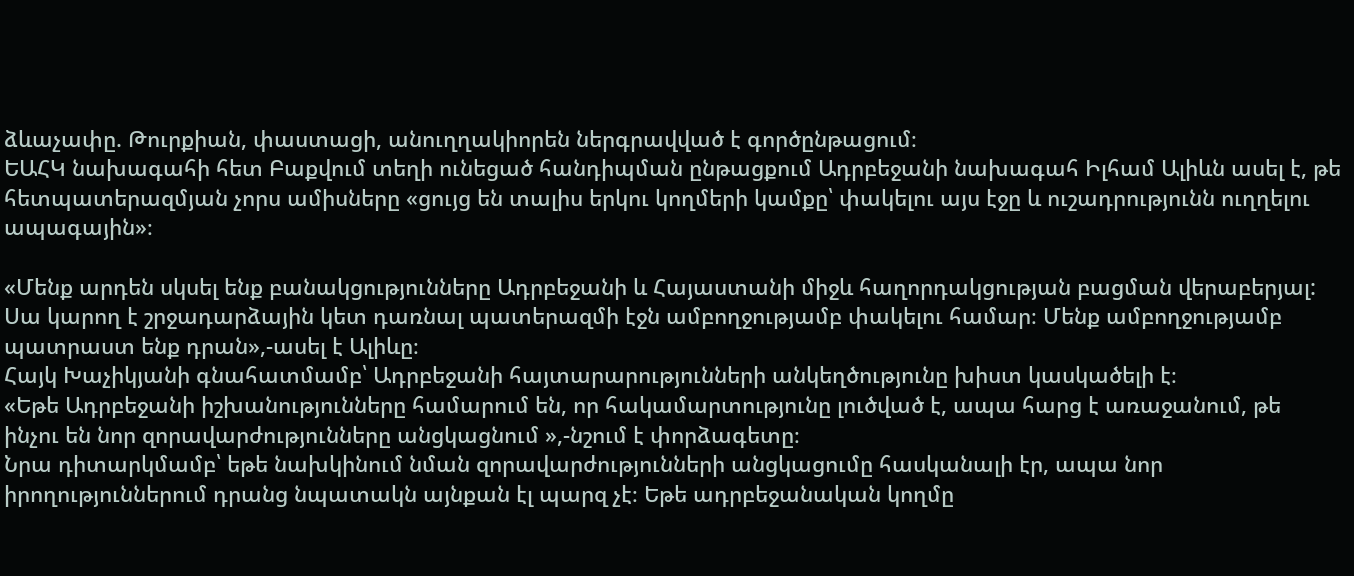ձևաչափը. Թուրքիան, փաստացի, անուղղակիորեն ներգրավված է գործընթացում։
ԵԱՀԿ նախագահի հետ Բաքվում տեղի ունեցած հանդիպման ընթացքում Ադրբեջանի նախագահ Իլհամ Ալիևն ասել է, թե հետպատերազմյան չորս ամիսները «ցույց են տալիս երկու կողմերի կամքը՝ փակելու այս էջը և ուշադրությունն ուղղելու ապագային»։

«Մենք արդեն սկսել ենք բանակցությունները Ադրբեջանի և Հայաստանի միջև հաղորդակցության բացման վերաբերյալ: Սա կարող է շրջադարձային կետ դառնալ պատերազմի էջն ամբողջությամբ փակելու համար։ Մենք ամբողջությամբ պատրաստ ենք դրան»,-ասել է Ալիևը։
Հայկ Խաչիկյանի գնահատմամբ՝ Ադրբեջանի հայտարարությունների անկեղծությունը խիստ կասկածելի է։
«Եթե Ադրբեջանի իշխանությունները համարում են, որ հակամարտությունը լուծված է, ապա հարց է առաջանում, թե ինչու են նոր զորավարժությունները անցկացնում »,-նշում է փորձագետը։
Նրա դիտարկմամբ՝ եթե նախկինում նման զորավարժությունների անցկացումը հասկանալի էր, ապա նոր իրողություններում դրանց նպատակն այնքան էլ պարզ չէ։ Եթե ադրբեջանական կողմը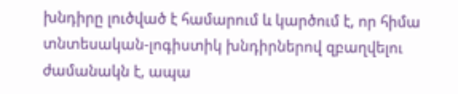խնդիրը լուծված է համարում և կարծում է, որ հիմա տնտեսական-լոգիստիկ խնդիրներով զբաղվելու ժամանակն է, ապա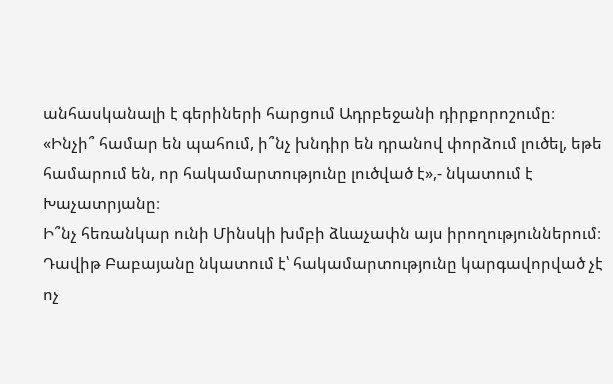անհասկանալի է գերիների հարցում Ադրբեջանի դիրքորոշումը։
«Ինչի՞ համար են պահում, ի՞նչ խնդիր են դրանով փորձում լուծել, եթե համարում են, որ հակամարտությունը լուծված է»,- նկատում է Խաչատրյանը։
Ի՞նչ հեռանկար ունի Մինսկի խմբի ձևաչափն այս իրողություններում։ Դավիթ Բաբայանը նկատում է՝ հակամարտությունը կարգավորված չէ ոչ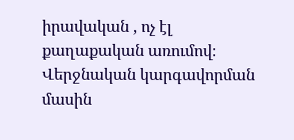իրավական , ոչ էլ քաղաքական առումով։ Վերջնական կարգավորման մասին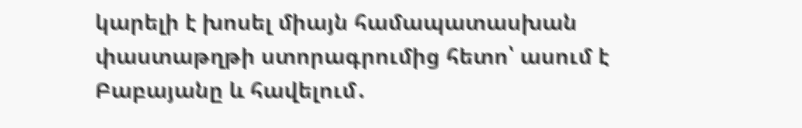կարելի է խոսել միայն համապատասխան փաստաթղթի ստորագրումից հետո՝ ասում է Բաբայանը և հավելում․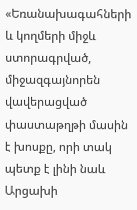«Եռանախագահների և կողմերի միջև ստորագրված, միջազգայնորեն վավերացված փաստաթղթի մասին է խոսքը, որի տակ պետք է լինի նաև Արցախի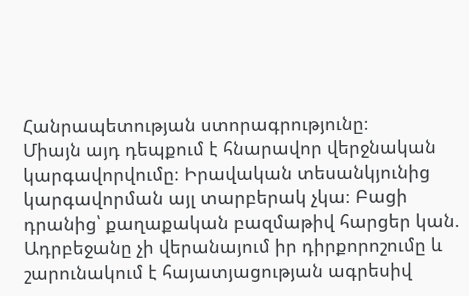Հանրապետության ստորագրությունը։
Միայն այդ դեպքում է հնարավոր վերջնական կարգավորվումը։ Իրավական տեսանկյունից կարգավորման այլ տարբերակ չկա։ Բացի դրանից՝ քաղաքական բազմաթիվ հարցեր կան. Ադրբեջանը չի վերանայում իր դիրքորոշումը և շարունակում է հայատյացության ագրեսիվ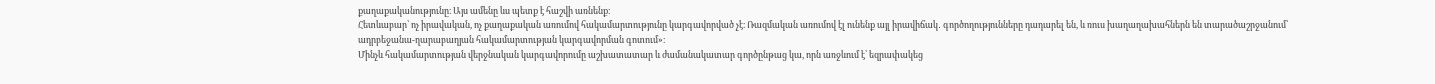քաղաքականությունը։ Այս ամենը ևս պետք է հաշվի առնենք։
Հետևաբար՝ ոչ իրավական, ոչ քաղաքական առումով հակամարտությունը կարգավորված չէ։ Ռազմական առումով էլ ունենք այլ իրավիճակ․ գործողությունները դադարել են, և ռուս խաղաղախահներն են տարածաշրջանում՝ ադրբեջանա-ղարաբաղյան հակամարտության կարգավորման գոտում»։
Մինչև հակամարտության վերջնական կարգավորումը աշխատատար և ժամանակատար գործընթաց կա, որն առջևում է՝ եզրափակեց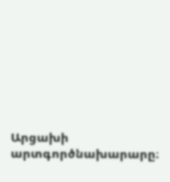Արցախի արտգործնախարարը։